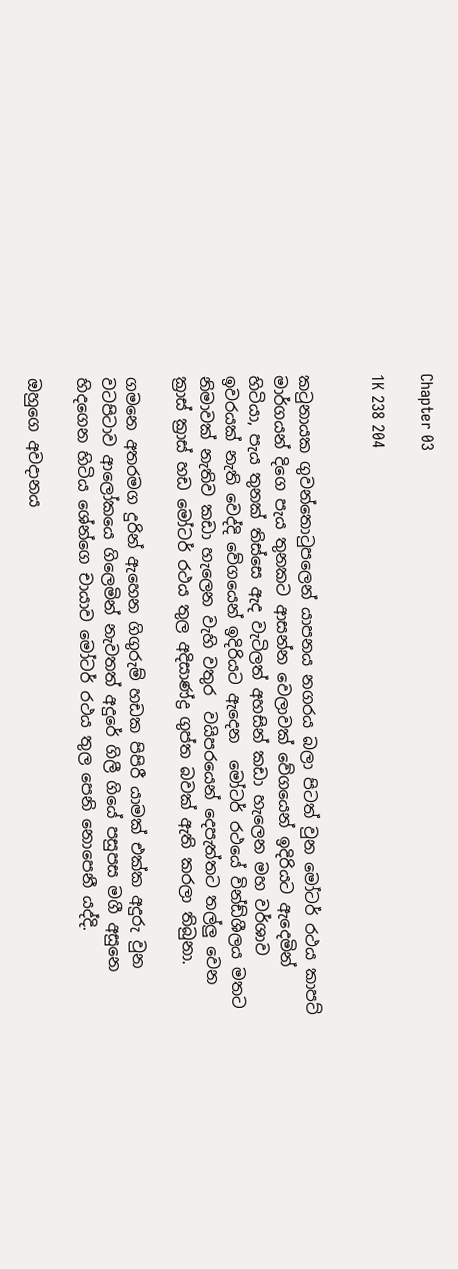Chapter 03

1K 238 204


කටුනායක ගුවන්තොටුපලෙන් යාපනය නගරය බලා පිටත් වුන මෝටර් රථය කාපට් මාර්ගයන් දිගෙ පැය තුනකට ආසන්න වෙලාවක් වේගයෙන් ඉදිරියට ඇදෙමින් හිටියා, පැය තුනක් තිස්සෙ ඇද වැටිලත් අහසින් කඩා හැලෙන මහ වර්ශාව ඉවරයක් නැති වෙද්දි වේගයෙන් ඉදිරියට ඇදෙන  මෝටර් රථයේ වින්ඩ්ශීලය මතට නිමාවක් නැතිව කඩා හැලෙන වැහි වතුර  වයිපරයෙන් දෙපැත්තට තල්ලු වෙන ක්‍රාස් ක්‍රාස් හඩ මෝටර් රථය තුල අදිසාණ්ද්‍ර ගුප්ත බවක් ඇති කරලා තිබුනා.

ගමනෙ අතරමග දුරින් ඇහෙන ගිගුරුම් හඩක පිපිරී යාමක් එක්ක අදුරු වුන වටපිටාව ආලෝකයෙ ගිලෙමින් නැවතත් අදුරේ ගිලී ගියේ පසුපස මගී අසුනෙ හිදගෙන හිටිය ශේන්ගෙ චායාව මෝටර් රථය තුල පෙනි නොපෙනී යද්දි.

ඔහුගෙ අවදානය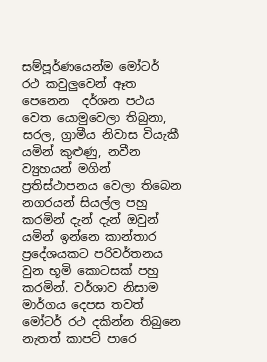සම්පූර්ණයෙන්ම මෝටර් රථ කවුලුවෙන් ඈත පෙනෙන  දර්ශන පථය වෙත යොමුවෙලා තිබුනා, සරල, ග්‍රාමීය නිවාස වියැකී යමින් කුළුණු, නවීන ව්‍යුහයන් මගින් ප්‍රතිස්ථාපනය වෙලා තිබෙන නගරයන් සියල්ල පහු කරමින් දැන් දැන් ඔවුන් යමින් ඉන්නෙ කාන්තාර ප්‍රදේශයකට පරිවර්තනය වුන භූමි කොටසක් පහු කරමින්. වර්ශාව නිසාම මාර්ගය දෙපස තවත් මෝටර් රථ දකින්න තිබුනෙ නැතත් කාපට් පාරෙ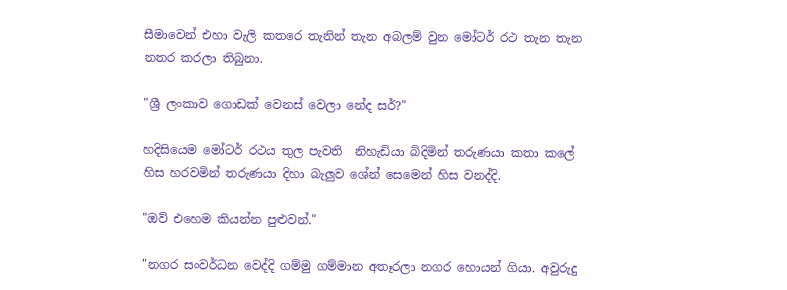සීමාවෙන් එහා වැලි කතරෙ තැනින් තැන අබලම් වුන මෝටර් රථ තැන තැන නතර කරලා තිබුනා.

"ශ්‍රී ලංකාව ගොඩක් වෙනස් වෙලා නේද සර්?"

හදිසියෙම මෝටර් රථය තුල පැවති  නිහැඩියා බිදිමින් තරුණයා කතා කලේ හිස හරවමින් තරුණයා දිහා බැලුව ශේන් සෙමෙන් හිස වනද්දි.

"ඔව් එහෙම කියන්න පුළුවන්."

"නගර සංවර්ධන වෙද්දි ගම්මු ගම්මාන අතෑරලා නගර හොයන් ගියා. අවුරුදු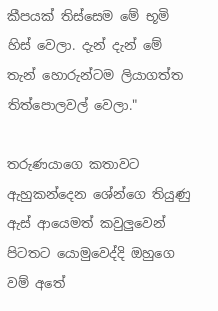කීපයක් තිස්සෙම මේ භූමි හිස් වෙලා. දැන් දැන් මේ තැන් හොරුන්ටම ලියාගත්ත තිත්පොලවල් වෙලා."

තරුණයාගෙ කතාවට ඇහුකන්දෙන ශේන්ගෙ තියුණු ඇස් ආයෙමත් කවුලුවෙන් පිටතට යොමුවෙද්දි ඔහුගෙ වම් අතේ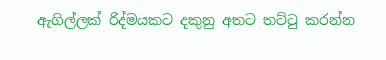ඇගිල්ලක් ‍රිද්මයකට දකුනු අතට තට්ටු කරන්න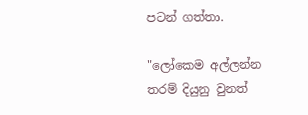පටන් ගත්තා.

"ලෝකෙම අල්ලන්න තරම් දියුනු වුනත්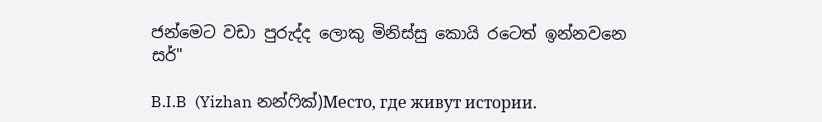ජන්මෙට වඩා පුරුද්ද ලොකු මිනිස්සු කොයි රටෙත් ඉන්නවනෙ සර්"

B.I.B  (Yizhan නන්ෆික්)Место, где живут истории.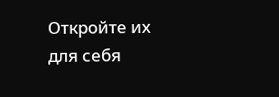Откройте их для себя